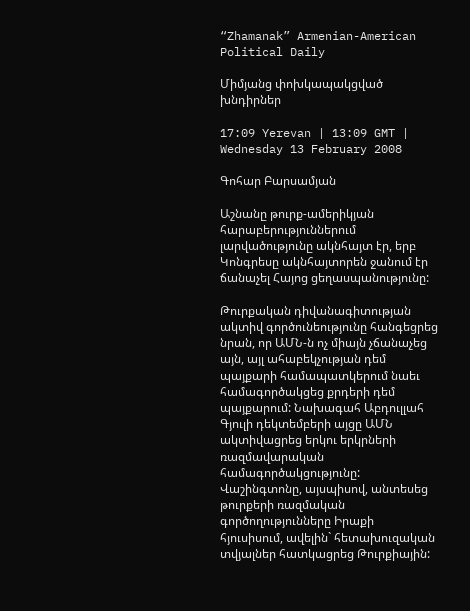“Zhamanak” Armenian-American Political Daily

Միմյանց փոխկապակցված խնդիրներ

17:09 Yerevan | 13:09 GMT | Wednesday 13 February 2008

Գոհար Բարսամյան

Աշնանը թուրք-ամերիկյան հարաբերություններում լարվածությունը ակնհայտ էր, երբ Կոնգրեսը ակնհայտորեն ջանում էր ճանաչել Հայոց ցեղասպանությունը:

Թուրքական դիվանագիտության ակտիվ գործունեությունը հանգեցրեց նրան, որ ԱՄՆ-ն ոչ միայն չճանաչեց այն, այլ ահաբեկչության դեմ պայքարի համապատկերում նաեւ համագործակցեց քրդերի դեմ պայքարում: Նախագահ Աբդուլլահ Գյուլի դեկտեմբերի այցը ԱՄՆ ակտիվացրեց երկու երկրների ռազմավարական համագործակցությունը: Վաշինգտոնը, այսպիսով, անտեսեց թուրքերի ռազմական գործողությունները Իրաքի հյուսիսում, ավելին` հետախուզական տվյալներ հատկացրեց Թուրքիային: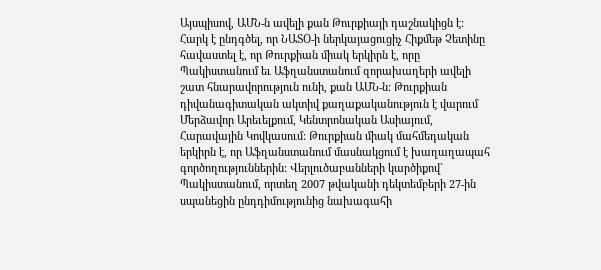Այսպիսով, ԱՄՆ-ն ավելի քան Թուրքիայի դաշնակիցն է: Հարկ է ընդգծել, որ ՆԱՏՕ-ի ներկայացուցիչ Հիքմեթ Չետինը հավաստել է, որ Թուրքիան միակ երկիրն է, որը Պակիստանում եւ Աֆղանստանում զորախաղերի ավելի շատ հնարավորություն ունի, քան ԱՄՆ-ն: Թուրքիան դիվանագիտական ակտիվ քաղաքականություն է վարում Մերձավոր Արեւելքում, Կենտրոնական Ասիայում, Հարավային Կովկասում: Թուրքիան միակ մահմեդական երկիրն է, որ Աֆղանստանում մասնակցում է խաղաղապահ գործողություններին: Վերլուծաբանների կարծիքով` Պակիստանում, որտեղ 2007 թվականի դեկտեմբերի 27-ին սպանեցին ընդդիմությունից նախագահի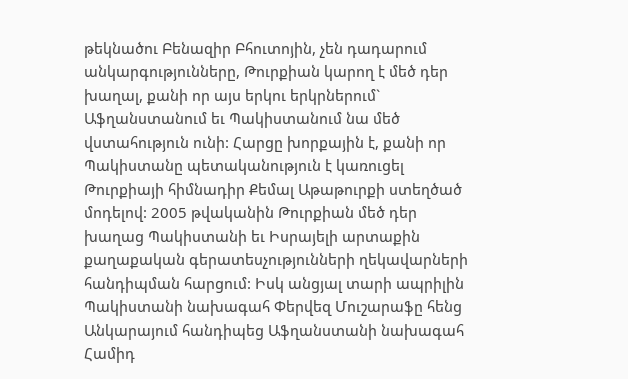թեկնածու Բենազիր Բհուտոյին, չեն դադարում անկարգությունները, Թուրքիան կարող է մեծ դեր խաղալ, քանի որ այս երկու երկրներում` Աֆղանստանում եւ Պակիստանում նա մեծ վստահություն ունի: Հարցը խորքային է, քանի որ Պակիստանը պետականություն է կառուցել Թուրքիայի հիմնադիր Քեմալ Աթաթուրքի ստեղծած մոդելով: 2005 թվականին Թուրքիան մեծ դեր խաղաց Պակիստանի եւ Իսրայելի արտաքին քաղաքական գերատեսչությունների ղեկավարների հանդիպման հարցում: Իսկ անցյալ տարի ապրիլին Պակիստանի նախագահ Փերվեզ Մուշարաֆը հենց Անկարայում հանդիպեց Աֆղանստանի նախագահ Համիդ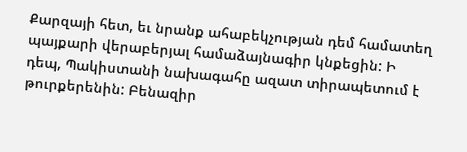Քարզայի հետ, եւ նրանք ահաբեկչության դեմ համատեղ պայքարի վերաբերյալ համաձայնագիր կնքեցին: Ի դեպ, Պակիստանի նախագահը ազատ տիրապետում է թուրքերենին: Բենազիր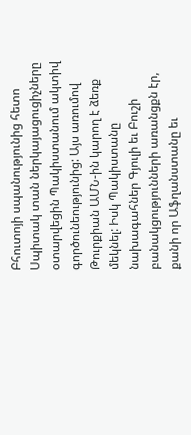Բհուտոյի սպանությունից հետո Սպիտակ տան ներկայացուցիչները օտարվեցին Պակիստանում ակտիվ գործունեությունից: Այս առումով Թուրքիան ԱՄՆ-ին կարող է ձեռք մեկնել: Իսկ Պակիստանը նախագահներ Գյուլի եւ Բուշի բանակցությունների առանցքն էր, քանի որ Աֆղանստանը եւ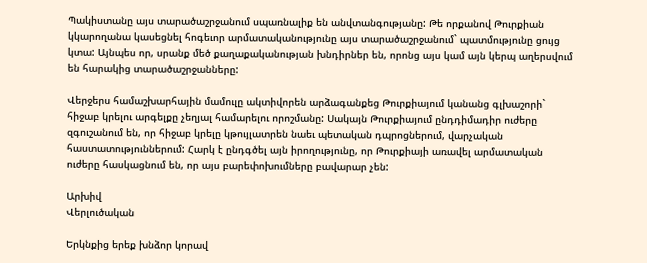Պակիստանը այս տարածաշրջանում սպառնալիք են անվտանգությանը: Թե որքանով Թուրքիան կկարողանա կասեցնել հոգեւոր արմատականությունը այս տարածաշրջանում` պատմությունը ցույց կտա: Այնպես որ, սրանք մեծ քաղաքականության խնդիրներ են, որոնց այս կամ այն կերպ աղերսվում են հարակից տարածաշրջանները:

Վերջերս համաշխարհային մամուլը ակտիվորեն արձագանքեց Թուրքիայում կանանց գլխաշորի` հիջաբ կրելու արգելքը չեղյալ համարելու որոշմանը: Սակայն Թուրքիայում ընդդիմադիր ուժերը զգուշանում են, որ հիջաբ կրելը կթույլատրեն նաեւ պետական դպրոցներում, վարչական հաստատություններում: Հարկ է ընդգծել այն իրողությունը, որ Թուրքիայի առավել արմատական ուժերը հասկացնում են, որ այս բարեփոխումները բավարար չեն:

Արխիվ
Վերլուծական

Երկնքից երեք խնձոր կորավ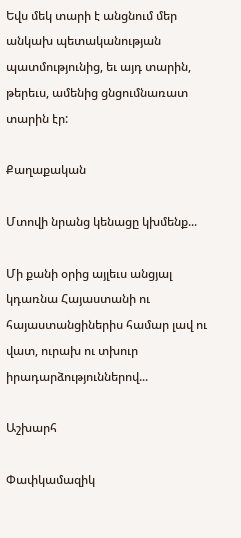Եվս մեկ տարի է անցնում մեր անկախ պետականության պատմությունից, եւ այդ տարին, թերեւս, ամենից ցնցումնառատ տարին էր:

Քաղաքական

Մտովի նրանց կենացը կխմենք...

Մի քանի օրից այլեւս անցյալ կդառնա Հայաստանի ու հայաստանցիներիս համար լավ ու վատ, ուրախ ու տխուր իրադարձություններով...

Աշխարհ

Փափկամազիկ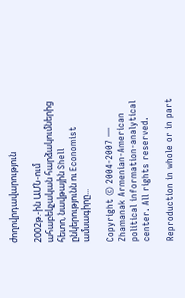ժողովրդավարություն

2002թ.-ին ԱՄՆ-ում ահաբեկչական հարձակումներից հետո, նավթային Shell ընկերությունն ու Economist ամսագիրը...

Copyright © 2004-2007 — Zhamanak Armenian-American political information-analytical center. All rights reserved.

Reproduction in whole or in part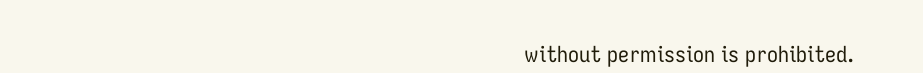without permission is prohibited.